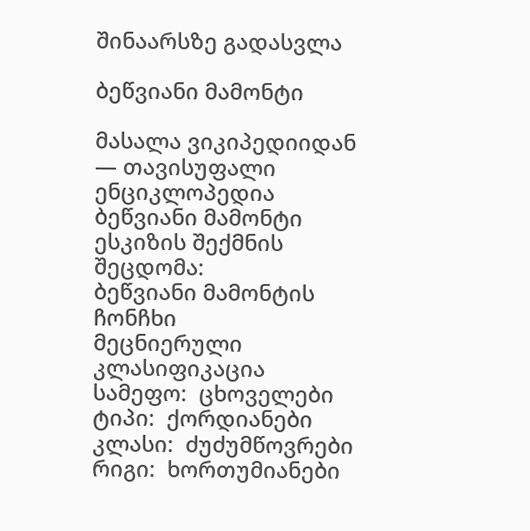შინაარსზე გადასვლა

ბეწვიანი მამონტი

მასალა ვიკიპედიიდან — თავისუფალი ენციკლოპედია
ბეწვიანი მამონტი
ესკიზის შექმნის შეცდომა:
ბეწვიანი მამონტის ჩონჩხი
მეცნიერული კლასიფიკაცია
სამეფო:  ცხოველები
ტიპი:  ქორდიანები
კლასი:  ძუძუმწოვრები
რიგი:  ხორთუმიანები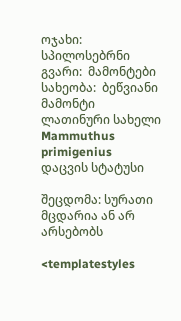ოჯახი:  სპილოსებრნი
გვარი:  მამონტები
სახეობა:  ბეწვიანი მამონტი
ლათინური სახელი
Mammuthus primigenius
დაცვის სტატუსი

შეცდომა: სურათი მცდარია ან არ არსებობს

<templatestyles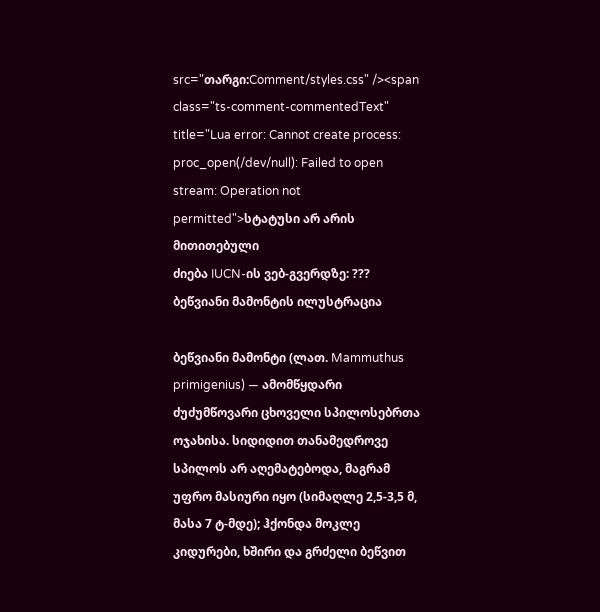src="თარგი:Comment/styles.css" /><span class="ts-comment-commentedText" title="Lua error: Cannot create process: proc_open(/dev/null): Failed to open stream: Operation not permitted">სტატუსი არ არის მითითებული
ძიება IUCN-ის ვებ-გვერდზე: ???
ბეწვიანი მამონტის ილუსტრაცია

ბეწვიანი მამონტი (ლათ. Mammuthus primigenius) — ამომწყდარი ძუძუმწოვარი ცხოველი სპილოსებრთა ოჯახისა. სიდიდით თანამედროვე სპილოს არ აღემატებოდა, მაგრამ უფრო მასიური იყო (სიმაღლე 2,5-3,5 მ, მასა 7 ტ-მდე); ჰქონდა მოკლე კიდურები, ხშირი და გრძელი ბეწვით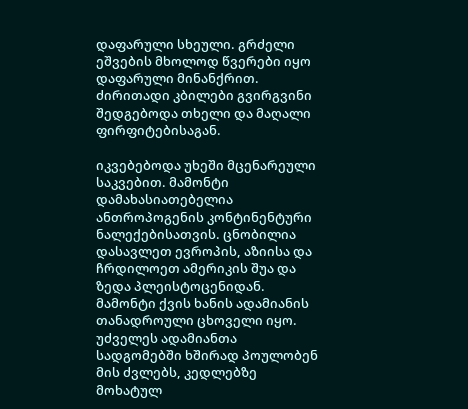დაფარული სხეული. გრძელი ეშვების მხოლოდ წვერები იყო დაფარული მინანქრით. ძირითადი კბილები გვირგვინი შედგებოდა თხელი და მაღალი ფირფიტებისაგან.

იკვებებოდა უხეში მცენარეული საკვებით. მამონტი დამახასიათებელია ანთროპოგენის კონტინენტური ნალექებისათვის. ცნობილია დასავლეთ ევროპის, აზიისა და ჩრდილოეთ ამერიკის შუა და ზედა პლეისტოცენიდან. მამონტი ქვის ხანის ადამიანის თანადროული ცხოველი იყო. უძველეს ადამიანთა სადგომებში ხშირად პოულობენ მის ძვლებს, კედლებზე მოხატულ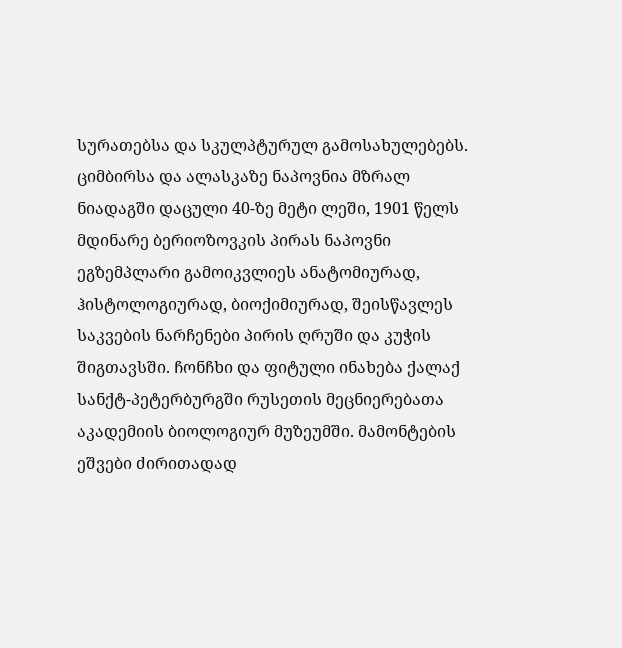სურათებსა და სკულპტურულ გამოსახულებებს. ციმბირსა და ალასკაზე ნაპოვნია მზრალ ნიადაგში დაცული 40-ზე მეტი ლეში, 1901 წელს მდინარე ბერიოზოვკის პირას ნაპოვნი ეგზემპლარი გამოიკვლიეს ანატომიურად, ჰისტოლოგიურად, ბიოქიმიურად, შეისწავლეს საკვების ნარჩენები პირის ღრუში და კუჭის შიგთავსში. ჩონჩხი და ფიტული ინახება ქალაქ სანქტ-პეტერბურგში რუსეთის მეცნიერებათა აკადემიის ბიოლოგიურ მუზეუმში. მამონტების ეშვები ძირითადად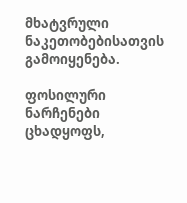მხატვრული ნაკეთობებისათვის გამოიყენება.

ფოსილური ნარჩენები ცხადყოფს,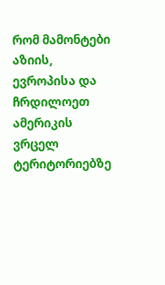რომ მამონტები აზიის, ევროპისა და ჩრდილოეთ ამერიკის ვრცელ ტერიტორიებზე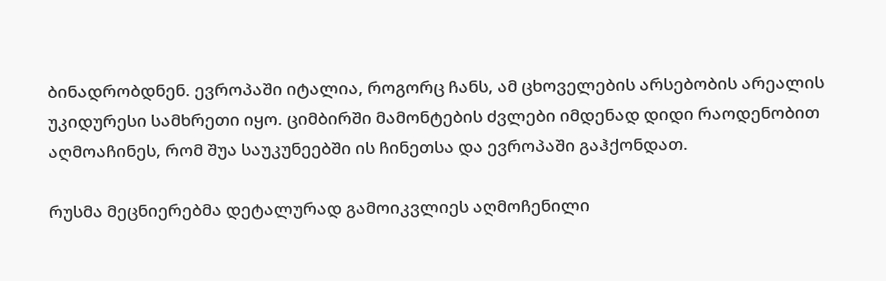ბინადრობდნენ. ევროპაში იტალია, როგორც ჩანს, ამ ცხოველების არსებობის არეალის უკიდურესი სამხრეთი იყო. ციმბირში მამონტების ძვლები იმდენად დიდი რაოდენობით აღმოაჩინეს, რომ შუა საუკუნეებში ის ჩინეთსა და ევროპაში გაჰქონდათ.

რუსმა მეცნიერებმა დეტალურად გამოიკვლიეს აღმოჩენილი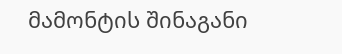მამონტის შინაგანი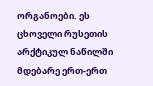ორგანოები. ეს ცხოველი რუსეთის არქტიკულ ნაწილში მდებარე ერთ-ერთ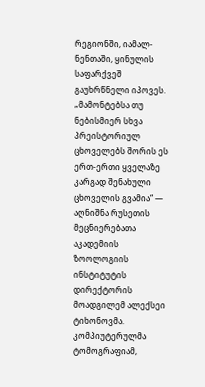რეგიონში, იამალ-ნენთაში, ყინულის საფარქვეშ გაუხრწნელი იპოვეს. „მამონტებსა თუ ნებისმიერ სხვა პრეისტორიულ ცხოველებს შორის ეს ერთ-ერთი ყველაზე კარგად შენახული ცხოველის გვამია“ — აღნიშნა რუსეთის მეცნიერებათა აკადემიის ზოოლოგიის ინსტიტუტის დირექტორის მოადგილემ ალექსეი ტიხონოვმა. კომპიუტერულმა ტომოგრაფიამ,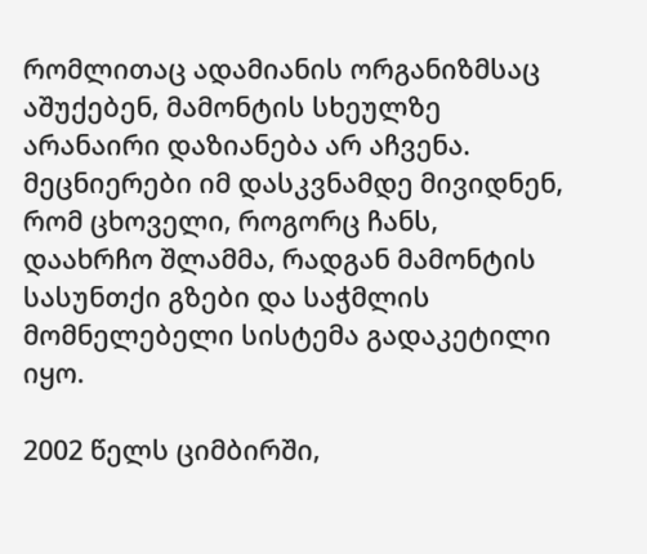რომლითაც ადამიანის ორგანიზმსაც აშუქებენ, მამონტის სხეულზე არანაირი დაზიანება არ აჩვენა. მეცნიერები იმ დასკვნამდე მივიდნენ, რომ ცხოველი, როგორც ჩანს, დაახრჩო შლამმა, რადგან მამონტის სასუნთქი გზები და საჭმლის მომნელებელი სისტემა გადაკეტილი იყო.

2002 წელს ციმბირში,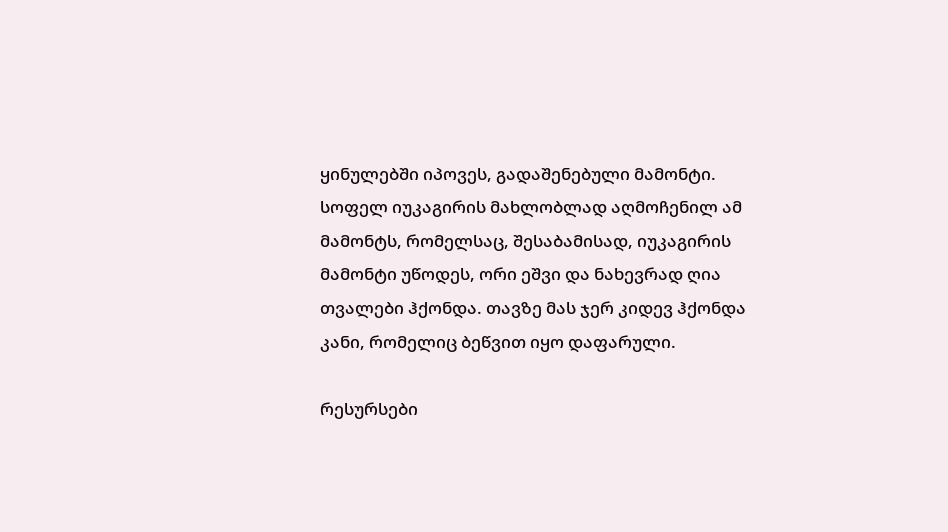ყინულებში იპოვეს, გადაშენებული მამონტი. სოფელ იუკაგირის მახლობლად აღმოჩენილ ამ მამონტს, რომელსაც, შესაბამისად, იუკაგირის მამონტი უწოდეს, ორი ეშვი და ნახევრად ღია თვალები ჰქონდა. თავზე მას ჯერ კიდევ ჰქონდა კანი, რომელიც ბეწვით იყო დაფარული.

რესურსები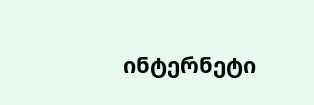ინტერნეტი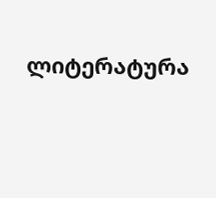ლიტერატურა